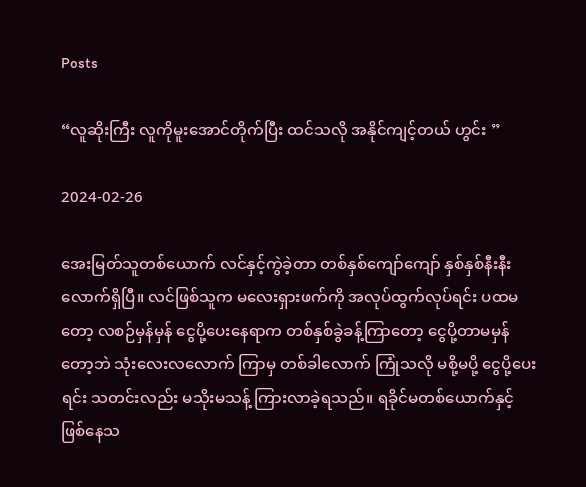Posts

“လူဆိုးကြီး လူကိုမူးအောင်တိုက်ပြီး ထင်သလို အနိုင်ကျင့်တယ် ဟွင်း ”

2024-02-26

အေးမြတ်သူတစ်ယောက် လင်နှင့်ကွဲခဲ့တာ တစ်နှစ်ကျော်ကျော် နှစ်နှစ်နီးနီးလောက်ရှိပြီ။ လင်ဖြစ်သူက မလေးရှားဖက်ကို အလုပ်ထွက်လုပ်ရင်း ပထမတော့ လစဉ်မှန်မှန် ငွေပို့ပေးနေရာက တစ်နှစ်ခွဲခန့်ကြာတော့ ငွေပို့တာမမှန်တော့ဘဲ သုံးလေးလလောက် ကြာမှ တစ်ခါလောက် ကြုံသလို မစို့မပို့ ငွေပို့ပေးရင်း သတင်းလည်း မသိုးမသန့် ကြားလာခဲ့ရသည်။ ရခိုင်မတစ်ယောက်နှင့် ဖြစ်နေသ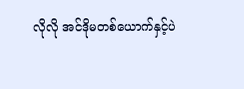လိုလို အင်ဒိုမတစ်ယောက်နှင့်ပဲ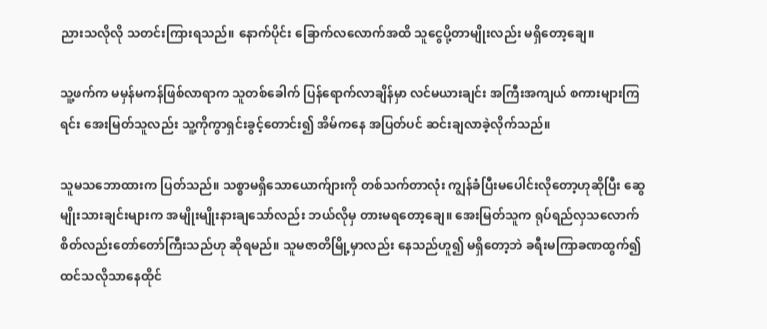ညားသလိုလို သတင်းကြားရသည်။ နောက်ပိုင်း ခြောက်လလောက်အထိ သူငွေပို့တာမျိုးလည်း မရှိတော့ချေ။

သူ့ဖက်က မမှန်မကန်ဖြစ်လာရာက သူတစ်ခေါက် ပြန်ရောက်လာချိန်မှာ လင်မယားချင်း အကြီးအကျယ် စကားများကြရင်း အေးမြတ်သူလည်း သူ့ကိုကွာရှင်းခွင့်တောင်း၍ အိမ်ကနေ အပြတ်ပင် ဆင်းချလာခဲ့လိုက်သည်။

သူမသဘောထားက ပြတ်သည်။ သစ္စာမရှိသောယောက်ျားကို တစ်သက်တာလုံး ကျွန်ခံပြီးမပေါင်းလိုတော့ဟုဆိုပြီး ဆွေမျိုးသားချင်းများက အမျိုးမျိုးနားချသော်လည်း ဘယ်လိုမှ တားမရတော့ချေ။ အေးမြတ်သူက ရုပ်ရည်လှသလောက် စိတ်လည်းတော်တော်ကြီးသည်ဟု ဆိုရမည်။ သူမဇာတိမြို့မှာလည်း နေသည်ဟူ၍ မရှိတော့ဘဲ ခရီးမကြာခဏထွက်၍ ထင်သလိုသာနေထိုင်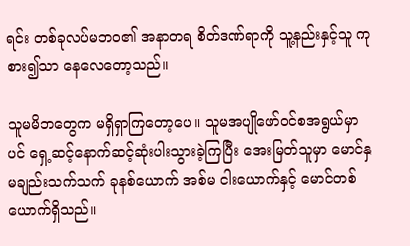ရင်း တစ်ခုလပ်မဘဝ၏ အနာတရ စိတ်ဒဏ်ရာကို သူ့နည်းနှင့်သူ ကုစား၍သာ နေလေတော့သည်။

သူမမိဘတွေက မရှိရှာကြတော့ပေ။ သူမအပျိုဖော်ဝင်စအရွယ်မှာပင် ရှေ့ဆင့်နောက်ဆင့်ဆုံးပါးသွားခဲ့ကြပြီး အေးမြတ်သူမှာ မောင်နှမချည်းသက်သက် ခုနစ်ယောက် အစ်မ ငါးယောက်နှင့် မောင်တစ်ယောက်ရှိသည်။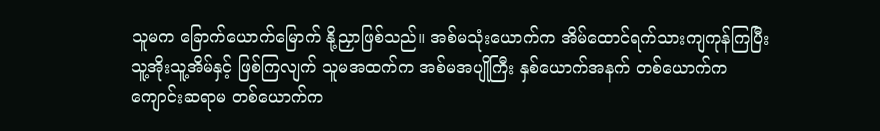သူမက ခြောက်ယောက်မြောက် နို့ညှာဖြစ်သည်။ အစ်မသုံးယောက်က အိမ်ထောင်ရက်သားကျကုန်ကြပြီး သူ့အိုးသူ့အိမ်နှင့် ဖြစ်ကြလျက် သူမအထက်က အစ်မအပျိုကြီး နှစ်ယောက်အနက် တစ်ယောက်က ကျောင်းဆရာမ တစ်ယောက်က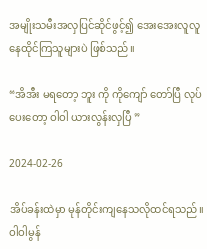အမျိုးသမီးအလှပြင်ဆိုင်ဖွင့်၍ အေးအေးလူလူ နေထိုင်ကြသူများပဲ ဖြစ်သည်။

“အိအီး မရတော့ ဘူး ကို ကိုကျော် တော်ပြီ လုပ်ပေးတော့ ဝါဝါ ယားလွန်းလှပြီ ”

2024-02-26

အိပ်ခန်းထဲမှာ မုန်တိုင်းကျနေသလိုထင်ရသည်။ ဝါဝါမွန်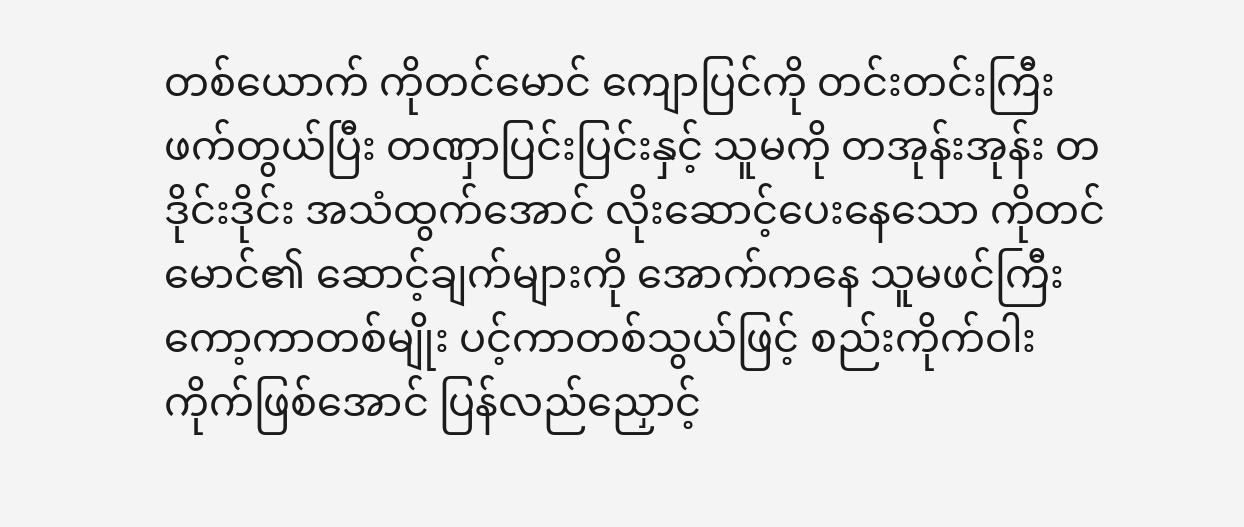တစ်ယောက် ကိုတင်မောင် ကျောပြင်ကို တင်းတင်းကြီးဖက်တွယ်ပြီး တဏှာပြင်းပြင်းနှင့် သူမကို တအုန်းအုန်း တဒိုင်းဒိုင်း အသံထွက်အောင် လိုးဆောင့်ပေးနေသော ကိုတင်မောင်၏ ဆောင့်ချက်များကို အောက်ကနေ သူမဖင်ကြီးကော့ကာတစ်မျိုး ပင့်ကာတစ်သွယ်ဖြင့် စည်းကိုက်ဝါးကိုက်ဖြစ်အောင် ပြန်လည်ညှောင့်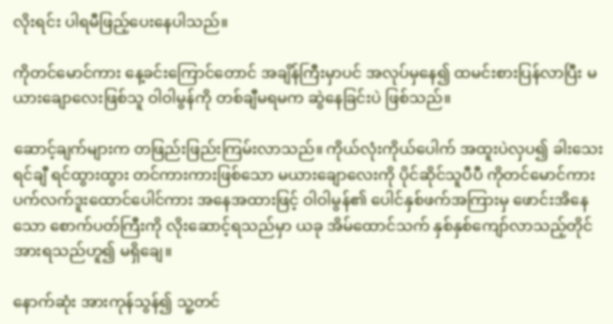လိုးရင်း ပါရမီဖြည့်ပေးနေပါသည်။

ကိုတင်မောင်ကား နေ့ခင်းကြောင်တောင် အချိန်ကြီးမှာပင် အလုပ်မှနေ၍ ထမင်းစားပြန်လာပြီး မယားချောလေးဖြစ်သူ ဝါဝါမွန်ကို တစ်ချီမရမက ဆွဲနေခြင်းပဲ ဖြစ်သည်။

ဆောင့်ချက်များက တဖြည်းဖြည်းကြမ်းလာသည်။ ကိုယ်လုံးကိုယ်ပေါက် အထူးပဲလှပ၍ ခါးသေးရင်ချီ ရင်ထွားထွား တင်ကားကားဖြစ်သော မယားချောလေးကို ပိုင်ဆိုင်သူပီပီ ကိုတင်မောင်ကား ပက်လက်ဒူးထောင်ပေါင်ကား အနေအထားဖြင့် ဝါဝါမွန်၏ ပေါင်နှစ်ဖက်အကြားမှ ဖောင်းအိနေသော စောက်ပတ်ကြီးကို လိုးဆောင့်ရသည်မှာ ယခု အိမ်ထောင်သက် နှစ်နှစ်ကျော်လာသည့်တိုင် အားရသည်ဟူ၍ မရှိချေ။

နောက်ဆုံး အားကုန်သွန်၍ သူ့တင်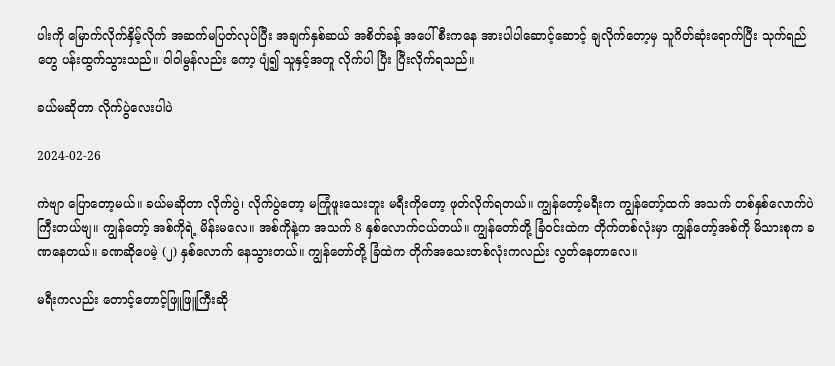ပါးကို မြောက်လိုက်နှိမ့်လိုက် အဆက်မပြတ်လုပ်ပြီး အချက်နှစ်ဆယ် အစိတ်ခန့် အပေါ်စီးကနေ အားပါပါဆောင့်ဆောင့် ချလိုက်တော့မှ သူဂိတ်ဆုံးရောက်ပြီး သုက်ရည်တွေ ပန်းထွက်သွားသည်။ ဝါဝါမွန်လည်း ကော့ ပျံ၍ သူနှင့်အတူ လိုက်ပါ ပြီး ပြီးလိုက်ရသည်။

ခယ်မဆိုတာ လိုက်ပွဲလေးပါပဲ

2024-02-26

ကဲဗျာ ပြောတော့မယ်။ ခယ်မဆိုတာ လိုက်ပွဲ၊ လိုက်ပွဲတော့ မကြုံဖူးသေးဘူး မရီးကိုတော့ ဖုတ်လိုက်ရတယ်။ ကျွန်တော့်မရီးက ကျွန်တော့်ထက် အသက် တစ်နှစ်လောက်ပဲ ကြီးတယ်ဗျ။ ကျွန်တော့် အစ်ကိုရဲ့ မိန်းမလေ။ အစ်ကိုနဲ့က အသက် 8 နှစ်လောက်ငယ်တယ်။ ကျွန်တော်တို့ ခြံဝင်းထဲက တိုက်တစ်လုံးမှာ ကျွန်တော့်အစ်ကို မိသားစုက ခဏနေတယ်။ ခဏဆိုပေမဲ့ (၂) နှစ်လောက် နေသွားတယ်။ ကျွန်တော်တို့ ခြံထဲက တိုက်အသေးတစ်လုံးကလည်း လွတ်နေတာလေ။

မရီးကလည်း တောင့်တောင့်ဖြူဖြူကြီးဆို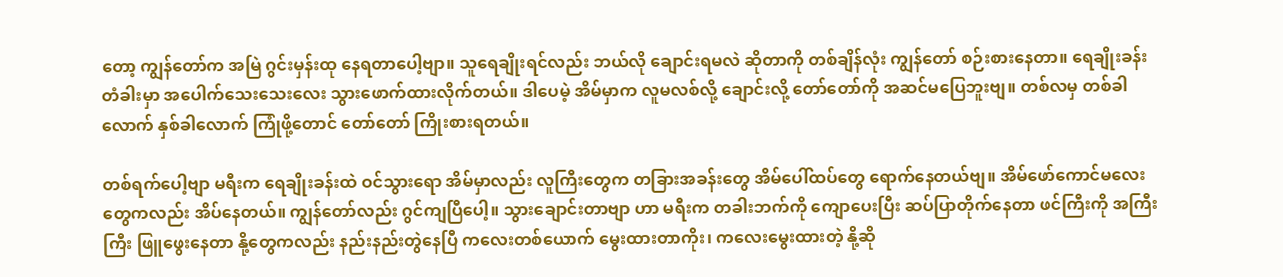တော့ ကျွန်တော်က အမြဲ ဂွင်းမှန်းထု နေရတာပေါ့ဗျာ။ သူရေချိုးရင်လည်း ဘယ်လို ချောင်းရမလဲ ဆိုတာကို တစ်ချိန်လုံး ကျွန်တော် စဉ်းစားနေတာ။ ရေချိုးခန်း တံခါးမှာ အပေါက်သေးသေးလေး သွားဖောက်ထားလိုက်တယ်။ ဒါပေမဲ့ အိမ်မှာက လူမလစ်လို့ ချောင်းလို့ တော်တော်ကို အဆင်မပြေဘူးဗျ။ တစ်လမှ တစ်ခါလောက် နှစ်ခါလောက် ကြုံဖို့တောင် တော်တော် ကြိုးစားရတယ်။

တစ်ရက်ပေါ့ဗျာ မရီးက ရေချိုးခန်းထဲ ဝင်သွားရော အိမ်မှာလည်း လူကြီးတွေက တခြားအခန်းတွေ အိမ်ပေါ်ထပ်တွေ ရောက်နေတယ်ဗျ။ အိမ်ဖော်ကောင်မလေးတွေကလည်း အိပ်နေတယ်။ ကျွန်တော်လည်း ဂွင်ကျပြီပေါ့။ သွားချောင်းတာဗျာ ဟာ မရီးက တခါးဘက်ကို ကျောပေးပြီး ဆပ်ပြာတိုက်နေတာ ဖင်ကြီးကို အကြီးကြီး ဖြူဖွေးနေတာ နို့တွေကလည်း နည်းနည်းတွဲနေပြီ ကလေးတစ်ယောက် မွေးထားတာကိုး၊ ကလေးမွေးထားတဲ့ နို့ဆို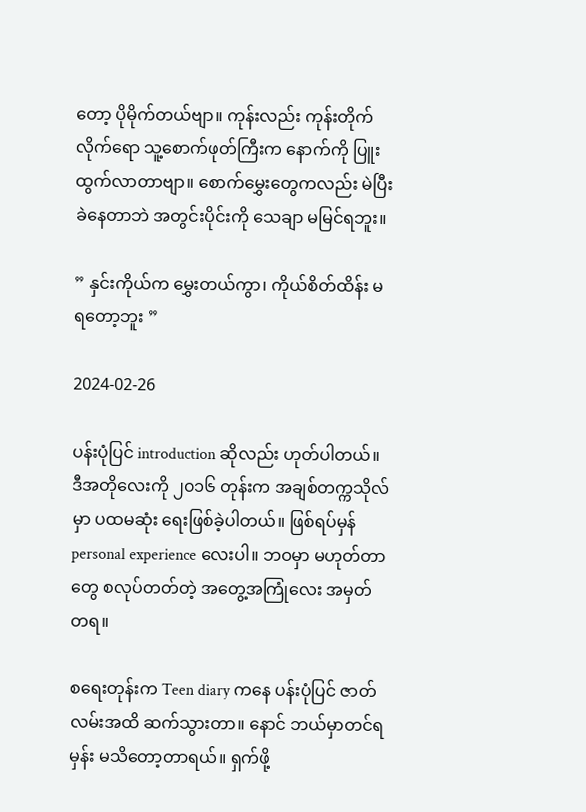တော့ ပိုမိုက်တယ်ဗျာ။ ကုန်းလည်း ကုန်းတိုက်လိုက်ရော သူ့စောက်ဖုတ်ကြီးက နောက်ကို ပြူးထွက်လာတာဗျာ။ စောက်မွှေးတွေကလည်း မဲပြီး ခဲနေတာဘဲ အတွင်းပိုင်းကို သေချာ မမြင်ရဘူး။

” နှင်းကိုယ်က မွှေးတယ်ကွာ၊ ကိုယ်စိတ်ထိန်း မရတော့ဘူး ”

2024-02-26

ပန်းပုံပြင် introduction ဆိုလည်း ဟုတ်ပါတယ်။ ဒီအတိုလေးကို ၂၀၁၆ တုန်းက အချစ်တက္ကသိုလ်မှာ ပထမဆုံး ရေးဖြစ်ခဲ့ပါတယ်။ ဖြစ်ရပ်မှန် personal experience လေးပါ။ ဘဝမှာ မဟုတ်တာတွေ စလုပ်တတ်တဲ့ အတွေ့အကြုံလေး အမှတ်တရ။

စရေးတုန်းက Teen diary ကနေ ပန်းပုံပြင် ဇာတ်လမ်းအထိ ဆက်သွားတာ။ နောင် ဘယ်မှာတင်ရမှန်း မသိတော့တာရယ်။ ရှက်ဖို့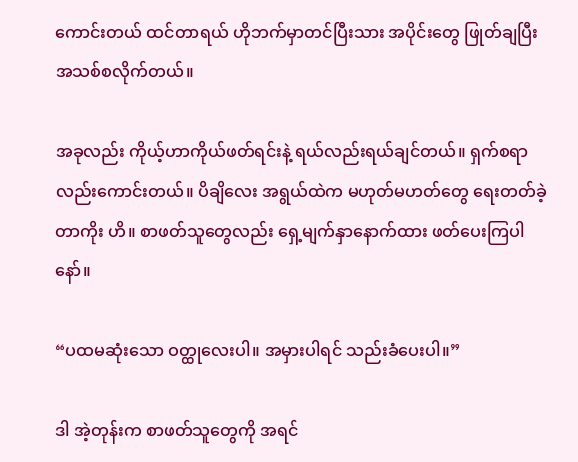ကောင်းတယ် ထင်တာရယ် ဟိုဘက်မှာတင်ပြီးသား အပိုင်းတွေ ဖြုတ်ချပြီး အသစ်စလိုက်တယ်။

အခုလည်း ကိုယ့်ဟာကိုယ်ဖတ်ရင်းနဲ့ ရယ်လည်းရယ်ချင်တယ်။ ရှက်စရာလည်းကောင်းတယ်။ ပိချိလေး အရွယ်ထဲက မဟုတ်မဟတ်တွေ ရေးတတ်ခဲ့တာကိုး ဟိ။ စာဖတ်သူတွေလည်း ရှေ့မျက်နှာနောက်ထား ဖတ်ပေးကြပါနော်။

“ပထမဆုံးသော ဝတ္ထုလေးပါ။ အမှားပါရင် သည်းခံပေးပါ။”

ဒါ အဲ့တုန်းက စာဖတ်သူတွေကို အရင်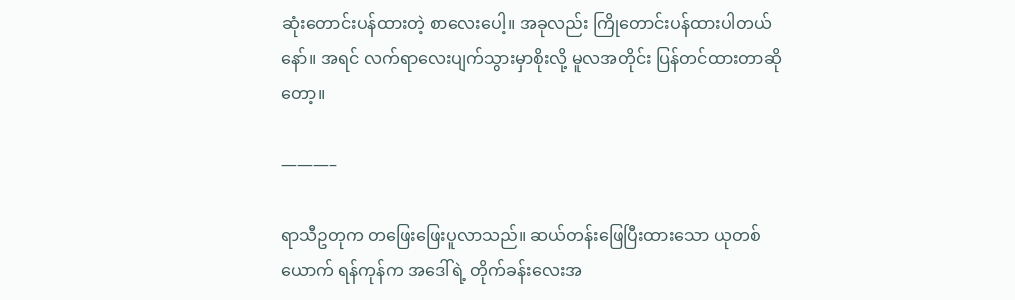ဆုံးတောင်းပန်ထားတဲ့ စာလေးပေါ့။ အခုလည်း ကြိုတောင်းပန်ထားပါတယ်နော်။ အရင် လက်ရာလေးပျက်သွားမှာစိုးလို့ မူလအတိုင်း ပြန်တင်ထားတာဆိုတော့။

———–

ရာသီဥတုက တဖြေးဖြေးပူလာသည်။ ဆယ်တန်းဖြေပြီးထားသော ယုတစ်ယောက် ရန်ကုန်က အဒေါ်ရဲ့ တိုက်ခန်းလေးအ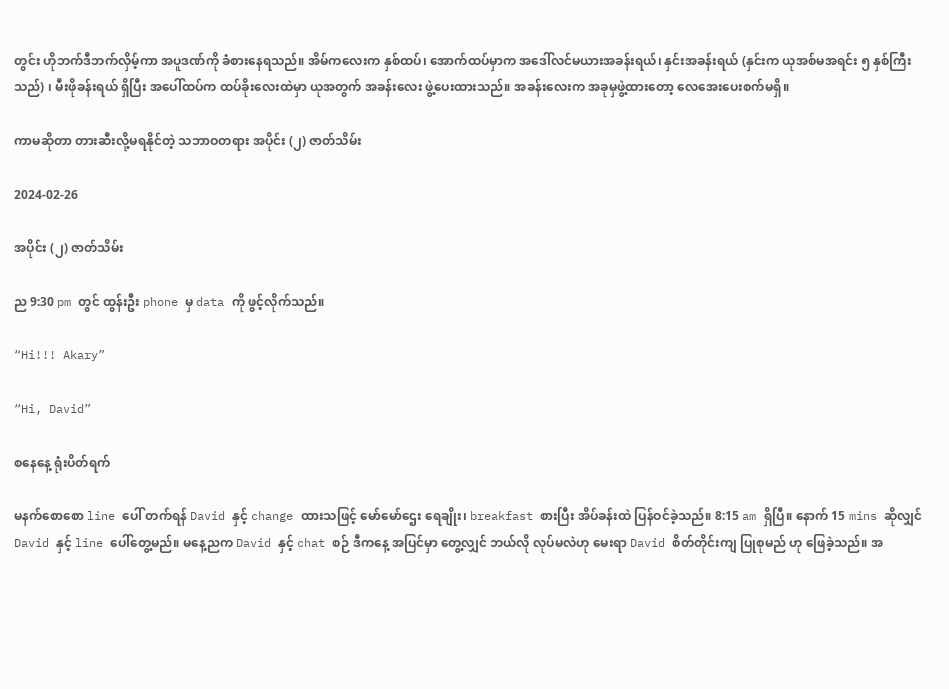တွင်း ဟိုဘက်ဒီဘက်လှိမ့်ကာ အပူဒဏ်ကို ခံစားနေရသည်။ အိမ်ကလေးက နှစ်ထပ်၊ အောက်ထပ်မှာက အဒေါ်လင်မယားအခန်းရယ်၊ နှင်းအခန်းရယ် (နှင်းက ယုအစ်မအရင်း ၅ နှစ်ကြီးသည်) ၊ မီးဖိုခန်းရယ် ရှိပြီး အပေါ်ထပ်က ထပ်ခိုးလေးထဲမှာ ယုအတွက် အခန်းလေး ဖွဲ့ပေးထားသည်။ အခန်းလေးက အခုမှဖွဲ့ထားတော့ လေအေးပေးစက်မရှိ။

ကာမဆိုတာ တားဆီးလို့မရနိုင်တဲ့ သဘာဝတရား အပိုင်း (၂) ဇာတ်သိမ်း

2024-02-26

အပိုင်း (၂) ဇာတ်သိမ်း

ည 9:30 pm တွင် ထွန်းဦး phone မှ data ကို ဖွင့်လိုက်သည်။

“Hi!!! Akary”

“Hi, David”

စနေနေ့ ရုံးပိတ်ရက်

မနက်စောစော line ပေါ် တက်ရန် David နှင့် change ထားသဖြင့် မော်မော်ဌေး ရေချိုး၊ breakfast စားပြီး အိပ်ခန်းထဲ ပြန်ဝင်ခဲ့သည်။ 8:15 am ရှိပြီ။ နောက် 15 mins ဆိုလျှင် David နှင့် line ပေါ်တွေ့မည်။ မနေ့ညက David နှင့် chat စဉ် ဒီကနေ့ အပြင်မှာ တွေ့လျှင် ဘယ်လို လုပ်မလဲဟု မေးရာ David စိတ်တိုင်းကျ ပြုစုမည် ဟု ဖြေခဲ့သည်။ အ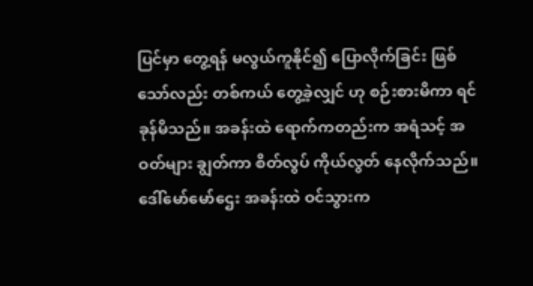ပြင်မှာ တွေ့ရန် မလွယ်ကူနိုင်၍ ပြောလိုက်ခြင်း ဖြစ်သော်လည်း တစ်ကယ် တွေ့ခဲ့လျှင် ဟု စဉ်းစားမိကာ ရင်ခုန်မိသည်။ အခန်းထဲ ရောက်ကတည်းက အရံသင့် အဝတ်များ ချွတ်ကာ စိတ်လွပ် ကိုယ်လွတ် နေလိုက်သည်။ ဒေါ်မော်မော်ဌေး အခန်းထဲ ဝင်သွားက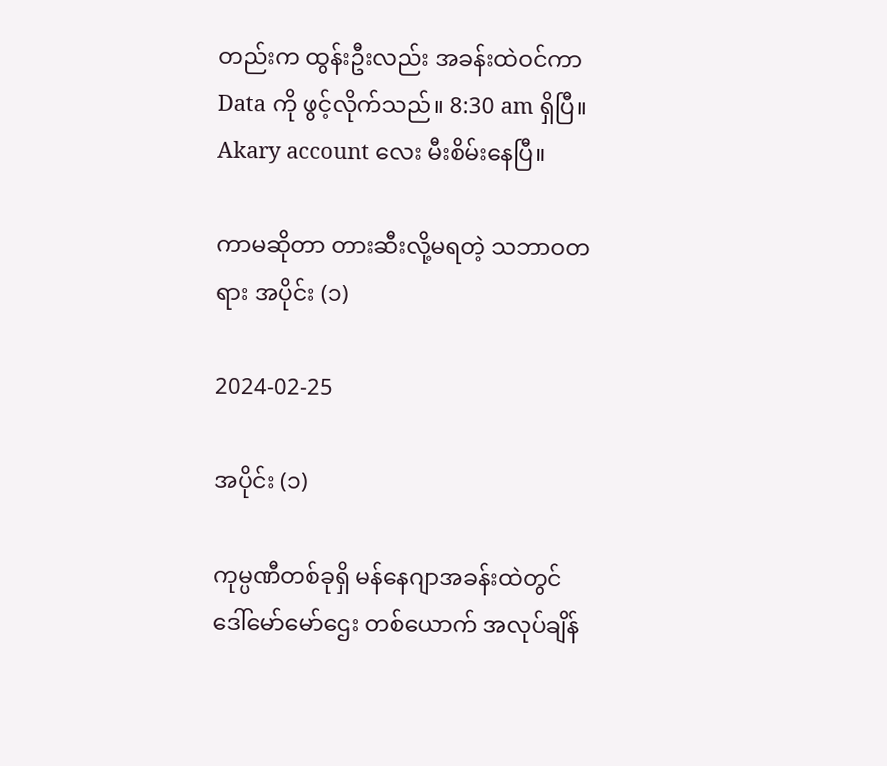တည်းက ထွန်းဦးလည်း အခန်းထဲဝင်ကာ Data ကို ဖွင့်လိုက်သည်။ 8:30 am ရှိပြီ။ Akary account လေး မီးစိမ်းနေပြီ။

ကာမဆိုတာ တားဆီးလို့မရတဲ့ သဘာဝတရား အပိုင်း (၁)

2024-02-25

အပိုင်း (၁)

ကုမ္ပဏီတစ်ခုရှိ မန်နေဂျာအခန်းထဲတွင် ဒေါ်မော်မော်ဌေး တစ်ယောက် အလုပ်ချိန်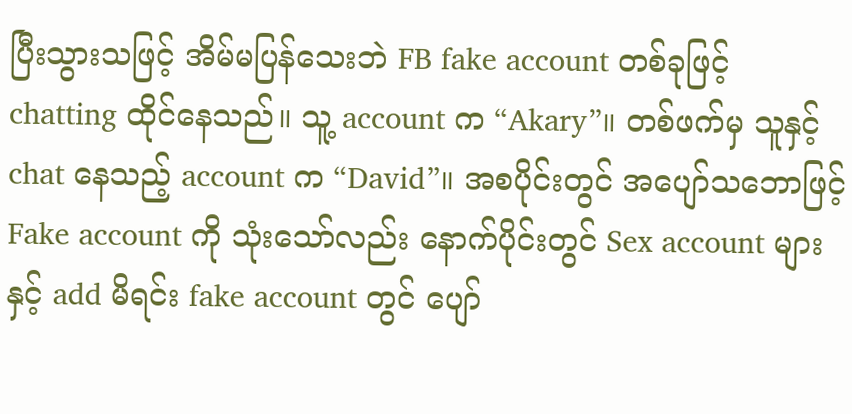ပြီးသွားသဖြင့် အိမ်မပြန်သေးဘဲ FB fake account တစ်ခုဖြင့် chatting ထိုင်နေသည်။ သူ့ account က “Akary”။ တစ်ဖက်မှ သူနှင့် chat နေသည့် account က “David”။ အစပိုင်းတွင် အပျော်သဘောဖြင့် Fake account ကို သုံးသော်လည်း နောက်ပိုင်းတွင် Sex account များနှင့် add မိရင်း fake account တွင် ပျော်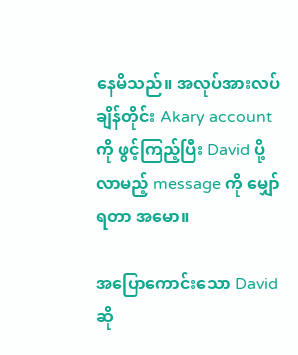နေမိသည်။ အလုပ်အားလပ်ချိန်တိုင်း Akary account ကို ဖွင့်ကြည့်ပြီး David ပို့လာမည့် message ကို မျှော်ရတာ အမော။

အပြောကောင်းသော David ဆို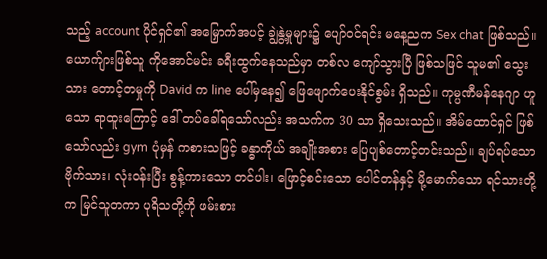သည့် account ပိုင်ရှင်၏ အမြှောက်အပင့် ချွဲနွဲ့မှုများ၌ ပျော်ဝင်ရင်း မနေ့ညက Sex chat ဖြစ်သည်။ ယောက်ျားဖြစ်သူ ကိုအောင်မင်း ခရီးထွက်နေသည်မှာ တစ်လ ကျော်သွားပြီ ဖြစ်သဖြင် သူမ၏ သွေးသား တောင့်တမှုကို David က line ပေါ်မှနေ၍ ဖြေဖျောက်ပေးနိုင်စွမ်း ရှိသည်။ ကုမ္ပဏီမန်နေဂျာ ဟူသော ရာထူးကြောင့် ဒေါ် တပ်ခေါ်ရသော်လည်း အသက်က 30 သာ ရှိသေးသည်။ အိမ်ထောင်ရှင် ဖြစ်သော်လည်း gym ပုံမှန် ကစားသဖြင့် ခန္ဓာကိုယ် အချိုးအစား ပြေပျစ်တောင့်တင်းသည်။ ချပ်ရပ်သော ဗိုက်သား၊ လုံးဝန်းပြီး စွန့်ကားသော တင်ပါး၊ ဖြောင့်စင်းသော ပေါင်တန်နှင့် မို့မောက်သော ရင်သားတို့က မြင်သူတကာ ပုရိသတို့ကို ဖမ်းစား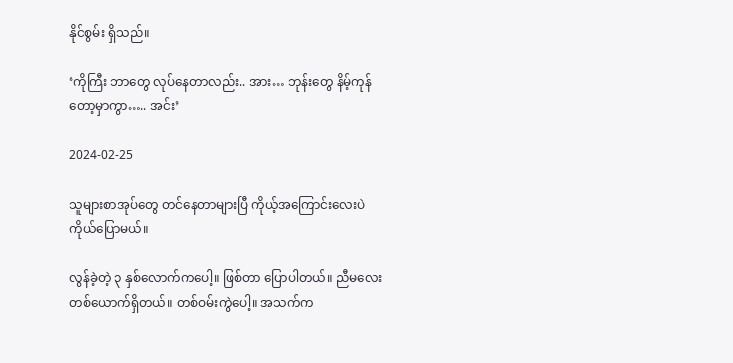နိုင်စွမ်း ရှိသည်။

‘ကိုကြီး ဘာတွေ လုပ်နေတာလည်း.. အား… ဘုန်းတွေ နိမ့်ကုန်တော့မှာကွာ….. အင်း’

2024-02-25

သူများစာအုပ်တွေ တင်နေတာများပြီ ကိုယ့်အကြောင်းလေးပဲ ကိုယ်ပြောမယ်။

လွန်ခဲ့တဲ့ ၃ နှစ်လောက်ကပေါ့။ ဖြစ်တာ ပြောပါတယ်။ ညီမလေးတစ်ယောက်ရှိတယ်။ တစ်ဝမ်းကွဲပေါ့။ အသက်က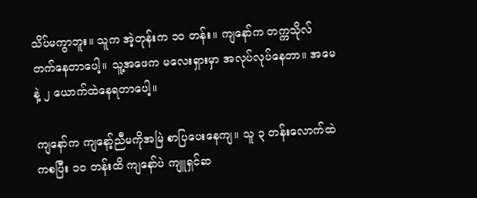သိပ်မကွာဘူး။ သူက အဲ့တုန်းက ၁၀ တန်း။ ကျနော်က တက္ကသိုလ် တက်နေတာပေါ့။ သူ့အဖေက မလေးရှားမှာ အလုပ်လုပ်နေတာ။ အမေနဲ့ ၂ ယောက်ထဲနေရတာပေါ့။

ကျနော်က ကျနော့်ညီမကိုအမြဲ စာပြပေးနေကျ။ သူ ၃ တန်းလောက်ထဲကစပြီး ၁၀ တန်းထိ ကျနော်ပဲ ကျူရှင်ဆ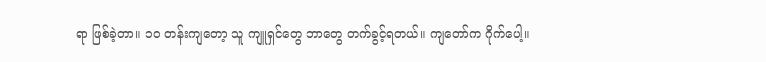ရာ ဖြစ်ခဲ့တာ။ ၁၀ တန်းကျတော့ သူ ကျူရှင်တွေ ဘာတွေ တက်ခွင့်ရတယ်။ ကျတော်က ဂိုက်ပေါ့။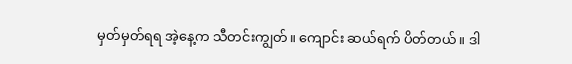မှတ်မှတ်ရရ အဲ့နေ့က သီတင်းကျွတ်။ ကျောင်း ဆယ်ရက် ပိတ်တယ်။ ဒါ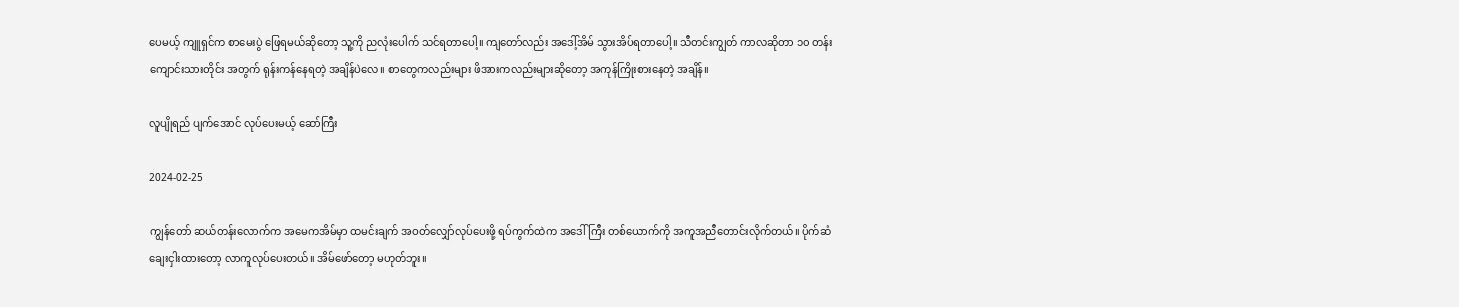ပေမယ့် ကျူရှင်က စာမေးပွဲ ဖြေရမယ်ဆိုတော့ သူ့ကို ညလုံးပေါက် သင်ရတာပေါ့။ ကျတော်လည်း အဒေါ့်အိမ် သွားအိပ်ရတာပေါ့။ သီတင်းကျွတ် ကာလဆိုတာ ၁၀ တန်းကျောင်းသားတိုင်း အတွက် ရုန်းကန်နေရတဲ့ အချိန်ပဲလေ။ စာတွေကလည်းများ ဖိအားကလည်းများဆိုတော့ အကုန်ကြိုးစားနေတဲ့ အချိန်။

လူပျိုရည် ပျက်အောင် လုပ်ပေးမယ့် ဆော်ကြီး

2024-02-25

ကျွန်တော် ဆယ်တန်းလောက်က အမေကအိမ်မှာ ထမင်းချက် အဝတ်လျှော်လုပ်ပေးဖို့ ရပ်ကွက်ထဲက အဒေါ်ကြီး တစ်ယောက်ကို အကူအညီတောင်းလိုက်တယ်။ ပိုက်ဆံချေးငှါးထားတော့ လာကူလုပ်ပေးတယ်။ အိမ်ဖော်တော့ မဟုတ်ဘူး။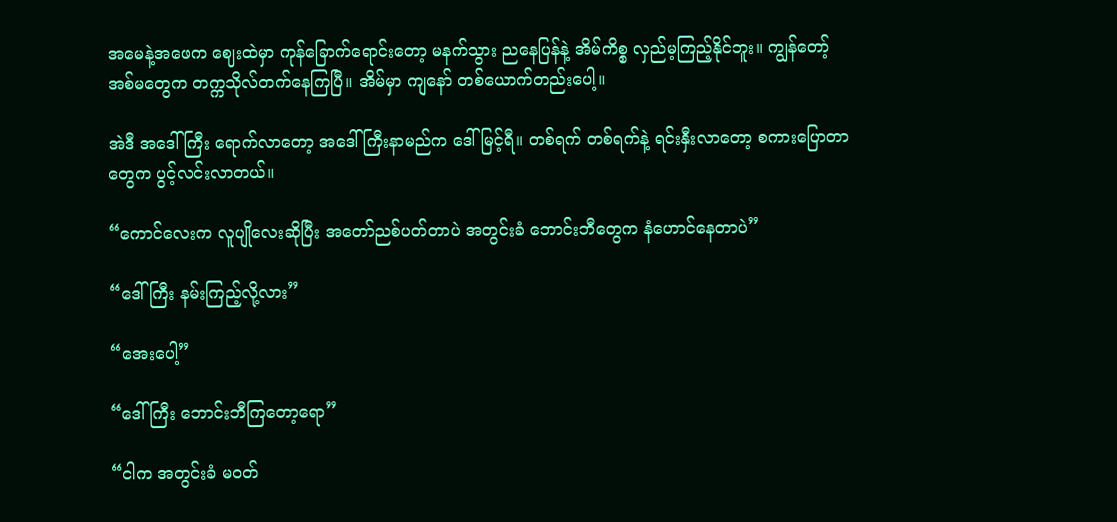အမေနဲ့အဖေက ဈေးထဲမှာ ကုန်ခြောက်ရောင်းတော့ မနက်သွား ညနေပြန်နဲ့ အိမ်ကိစ္စ လှည်မ့ကြည့်နိုင်ဘူး။ ကျွန်တော့် အစ်မတွေက တက္ကသိုလ်တက်နေကြပြီ။ အိမ်မှာ ကျနော် တစ်ယောက်တည်းပေါ့။

အဲဒီ အဒေါ်ကြီး ရောက်လာတော့ အဒေါ်ကြီးနာမည်က ဒေါ်မြင့်ရီ။ တစ်ရက် တစ်ရက်နဲ့ ရင်းနှီးလာတော့ စကားပြောတာတွေက ပွင့်လင်းလာတယ်။

“ကောင်လေးက လူပျိုလေးဆိုပြီး အတော်ညစ်ပတ်တာပဲ အတွင်းခံ ဘောင်းဘီတွေက နံဟောင်နေတာပဲ”

“ဒေါ်ကြီး နမ်းကြည့်လို့လား”

“အေးပေါ့”

“ဒေါ်ကြီး ဘောင်းဘီကြတော့ရော”

“ငါက အတွင်းခံ မဝတ်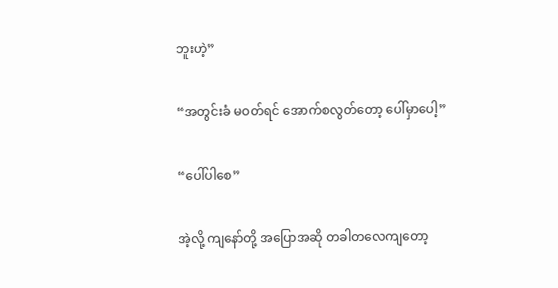ဘူးဟဲ့”

“အတွင်းခံ မဝတ်ရင် အောက်စလွတ်တော့ ပေါ်မှာပေါ့”

“ပေါ်ပါစေ”

အဲ့လို့ ကျနော်တို့ အပြောအဆို တခါတလေကျတော့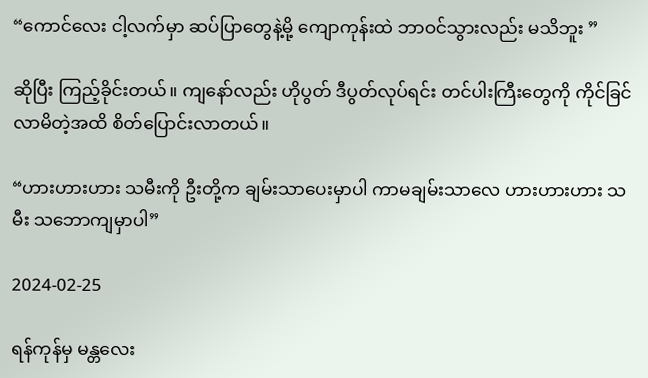“ကောင်လေး ငါ့လက်မှာ ဆပ်ပြာတွေနဲ့မို့ ကျောကုန်းထဲ ဘာဝင်သွားလည်း မသိဘူး ”

ဆိုပြီး ကြည့်ခိုင်းတယ်။ ကျနော်လည်း ဟိုပွတ် ဒီပွတ်လုပ်ရင်း တင်ပါးကြီးတွေကို ကိုင်ခြင်လာမိတဲ့အထိ စိတ်ပြောင်းလာတယ်။

“ဟားဟားဟား သမီးကို ဦးတို့က ချမ်းသာပေးမှာပါ ကာမချမ်းသာလေ ဟားဟားဟား သမီး သဘောကျမှာပါ”

2024-02-25

ရန်ကုန်မှ မန္တလေး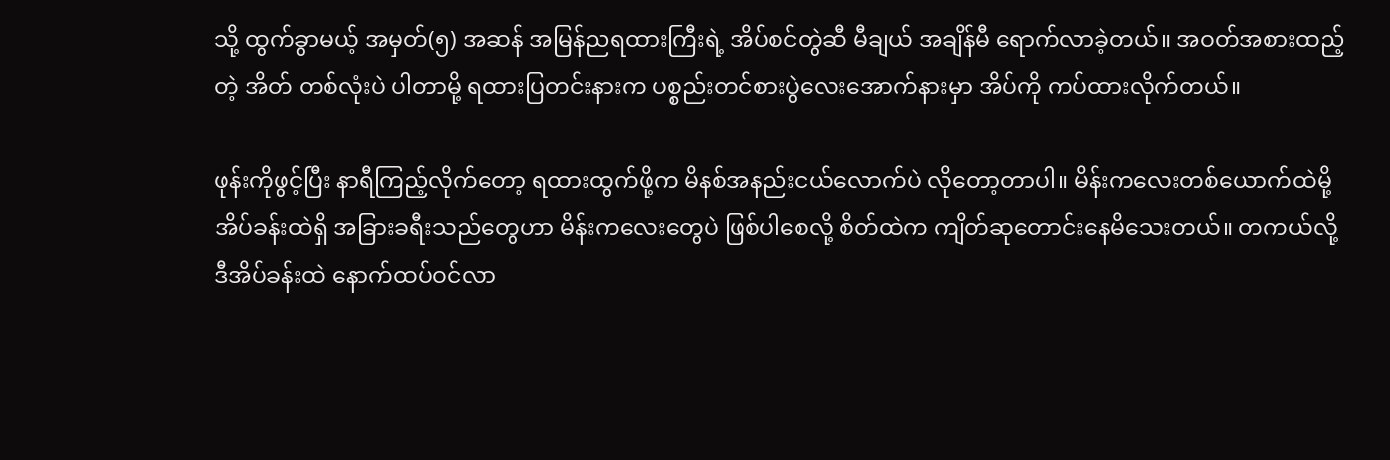သို့ ထွက်ခွာမယ့် အမှတ်(၅) အဆန် အမြန်ညရထားကြီးရဲ့ အိပ်စင်တွဲဆီ မီချယ် အချိန်မီ ရောက်လာခဲ့တယ်။ အဝတ်အစားထည့်တဲ့ အိတ် တစ်လုံးပဲ ပါတာမို့ ရထားပြတင်းနားက ပစ္စည်းတင်စားပွဲလေးအောက်နားမှာ အိပ်ကို ကပ်ထားလိုက်တယ်။

ဖုန်းကိုဖွင့်ပြီး နာရီကြည့်လိုက်တော့ ရထားထွက်ဖို့က မိနစ်အနည်းငယ်လောက်ပဲ လိုတော့တာပါ။ မိန်းကလေးတစ်ယောက်ထဲမို့ အိပ်ခန်းထဲရှိ အခြားခရီးသည်တွေဟာ မိန်းကလေးတွေပဲ ဖြစ်ပါစေလို့ စိတ်ထဲက ကျိတ်ဆုတောင်းနေမိသေးတယ်။ တကယ်လို့ ဒီအိပ်ခန်းထဲ နောက်ထပ်ဝင်လာ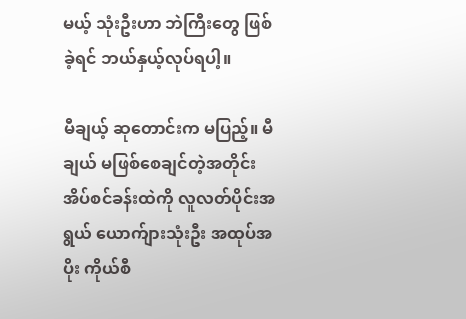မယ့် သုံးဦးဟာ ဘဲကြီးတွေ ဖြစ်ခဲ့ရင် ဘယ်နှယ့်လုပ်ရပါ့။

မီချယ့် ဆုတောင်းက မပြည့်။ မီချယ် မဖြစ်စေချင်တဲ့အတိုင်း အိပ်စင်ခန်းထဲကို လူလတ်ပိုင်းအရွယ် ယောက်ျားသုံးဦး အထုပ်အပိုး ကိုယ်စီ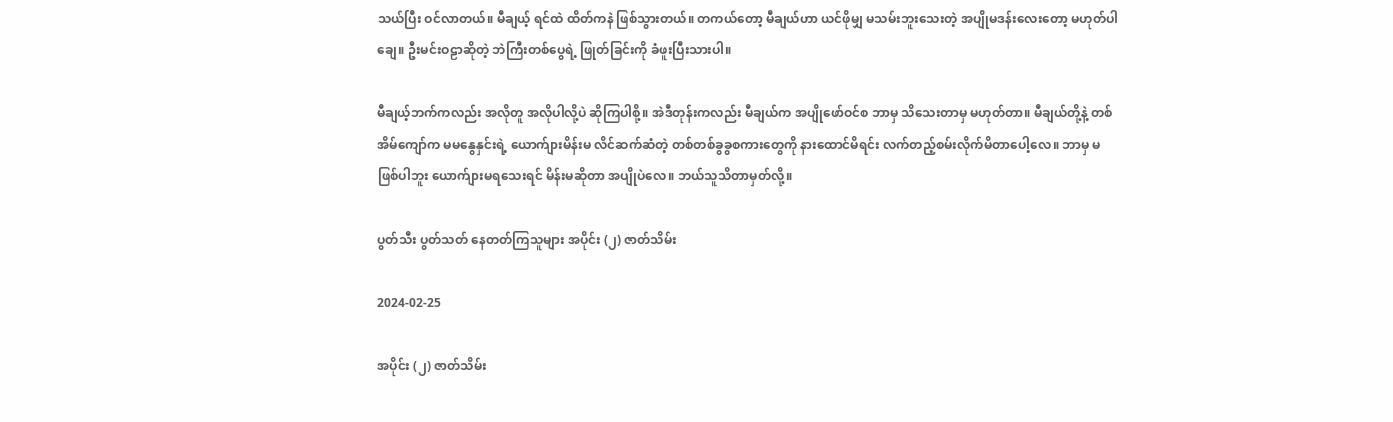သယ်ပြီး ဝင်လာတယ်။ မီချယ့် ရင်ထဲ ထိတ်ကနဲ ဖြစ်သွားတယ်။ တကယ်တော့ မီချယ်ဟာ ယင်ဖိုမျှ မသမ်းဘူးသေးတဲ့ အပျိုမဒန်းလေးတော့ မဟုတ်ပါချေ။ ဦးမင်းဝဠာဆိုတဲ့ ဘဲကြီးတစ်ပွေရဲ့ ဖြုတ်ခြင်းကို ခံဖူးပြီးသားပါ။

မီချယ့်ဘက်ကလည်း အလိုတူ အလိုပါလို့ပဲ ဆိုကြပါစို့။ အဲဒီတုန်းကလည်း မီချယ်က အပျိုဖော်ဝင်စ ဘာမှ သိသေးတာမှ မဟုတ်တာ။ မီချယ်တို့နဲ့ တစ်အိမ်ကျော်က မမနွေနှင်းရဲ့ ယောက်ျားမိန်းမ လိင်ဆက်ဆံတဲ့ တစ်တစ်ခွခွစကားတွေကို နားထောင်မိရင်း လက်တည့်စမ်းလိုက်မိတာပေါ့လေ။ ဘာမှ မဖြစ်ပါဘူး ယောက်ျားမရသေးရင် မိန်းမဆိုတာ အပျိုပဲလေ။ ဘယ်သူသိတာမှတ်လို့။

ပွတ်သီး ပွတ်သတ် နေတတ်ကြသူများ အပိုင်း (၂) ဇာတ်သိမ်း

2024-02-25

အပိုင်း (၂) ဇာတ်သိမ်း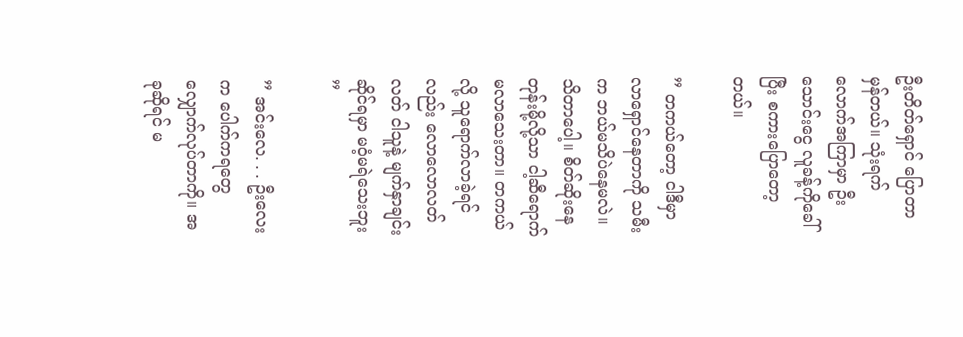ဦးတိတ်ရှောင် ပြောတာမှန်တယ်။ သုံးရက်လောက်အကြာမှာ ဦးသောင်းငွေ လူခန့်ကိုခေါ်ပြီး စကားပြောတော့တယ်။

” တကယ်တော့ ငါဒီမှာ လာရှောင်နေတာကို သမီးက ဘယ်မသိပဲနေမလဲ။ သိတာပေါ့။ စိတ်ဆိုးနေတုန်းမို့လို့သာ ငါ့ဆီရောက်မလာသေးတာ။ တကယ်လို့ သူရောက်လာခဲ့ရင်လည်း လောလောလတ်လတ် ငါသူနဲ့ မျက်နှာချင်းဆိုင်ရမှာ မဝံ့မရဲသေးဘူး ”

” အင်းလေ. . . ဦးလေးက ပေါက်ကရတွေ လျှောက်လုပ်တာကို။ အခုဆိုရင် မ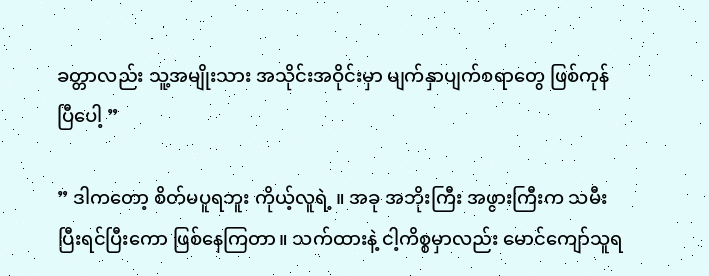ခတ္တာလည်း သူ့အမျိုးသား အသိုင်းအဝိုင်းမှာ မျက်နှာပျက်စရာတွေ ဖြစ်ကုန်ပြီပေါ့ ”

” ဒါကတော့ စိတ်မပူရဘူး ကိုယ့်လူရဲ့ ။ အခု အဘိုးကြီး အဖွားကြီးက သမီးပြီးရင်ပြီးကော ဖြစ်နေကြတာ။ သက်ထားနဲ့ ငါ့ကိစ္စမှာလည်း မောင်ကျော်သူရ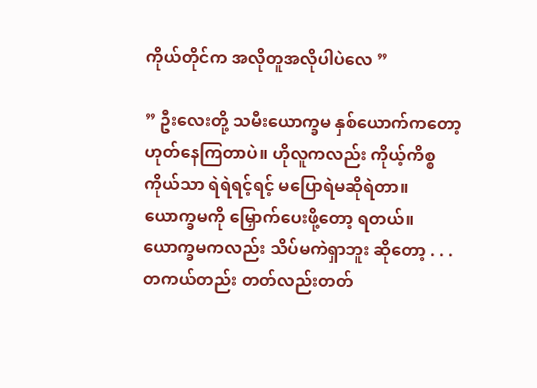ကိုယ်တိုင်က အလိုတူအလိုပါပဲလေ ”

” ဦးလေးတို့ သမီးယောက္ခမ နှစ်ယောက်ကတော့ ဟုတ်နေကြတာပဲ။ ဟိုလူကလည်း ကိုယ့်ကိစ္စကိုယ်သာ ရဲရဲရင့်ရင့် မပြောရဲမဆိုရဲတာ။ ယောက္ခမကို မြှောက်ပေးဖို့တော့ ရတယ်။ ယောက္ခမကလည်း သိပ်မကဲရှာဘူး ဆိုတော့ . . . တကယ်တည်း တတ်လည်းတတ်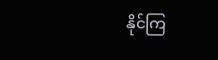နိုင်ကြ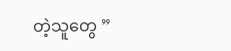တဲ့သူတွေ ”